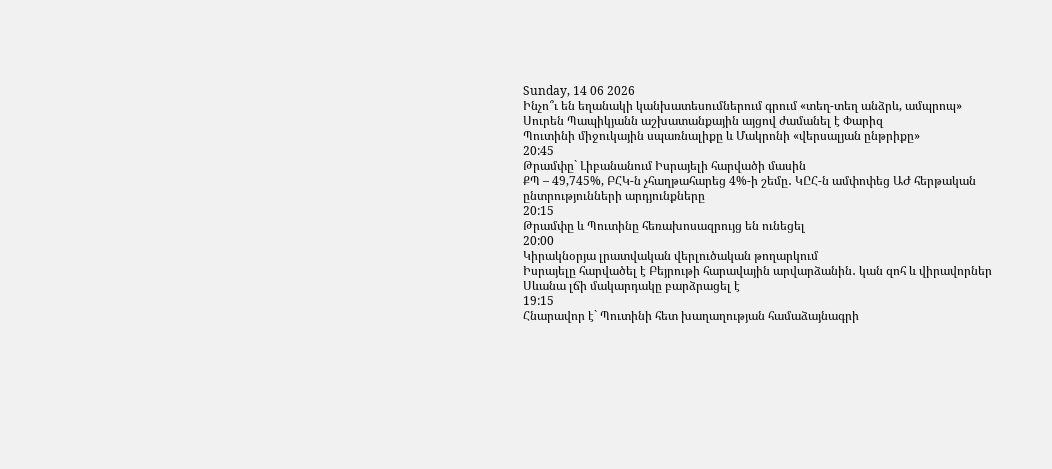Sunday, 14 06 2026
Ինչո՞ւ են եղանակի կանխատեսումներում գրում «տեղ-տեղ անձրև, ամպրոպ»
Սուրեն Պապիկյանն աշխատանքային այցով ժամանել է Փարիզ
Պուտինի միջուկային սպառնալիքը և Մակրոնի «վերսալյան ընթրիքը»
20:45
Թրամփը` Լիբանանում Իսրայելի հարվածի մասին
ՔՊ – 49,745%, ԲՀԿ-ն չհաղթահարեց 4%-ի շեմը․ ԿԸՀ-ն ամփոփեց ԱԺ հերթական ընտրությունների արդյունքները
20:15
Թրամփը և Պուտինը հեռախոսազրույց են ունեցել
20:00
Կիրակնօրյա լրատվական վերլուծական թողարկում
Իսրայելը հարվածել է Բեյրութի հարավային արվարձանին․ կան զոհ և վիրավորներ
Սևանա լճի մակարդակը բարձրացել է
19:15
Հնարավոր է` Պուտինի հետ խաղաղության համաձայնագրի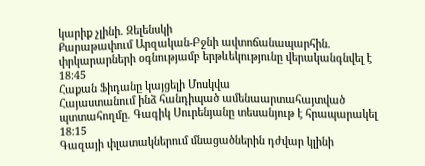կարիք չլինի. Զելենսկի
Քարաթափում Արզական-Բջնի ավտոճանապարհին. փրկարարների օգնությամբ երթևեկությունը վերականգնվել է
18:45
Հաքան Ֆիդանը կայցելի Մոսկվա
Հայաստանում ինձ հանդիպած ամենաարտահայտված պտտահողմը. Գագիկ Սուրենյանը տեսանյութ է հրապարակել
18:15
Գազայի փլատակներում մնացածներին դժվար կլինի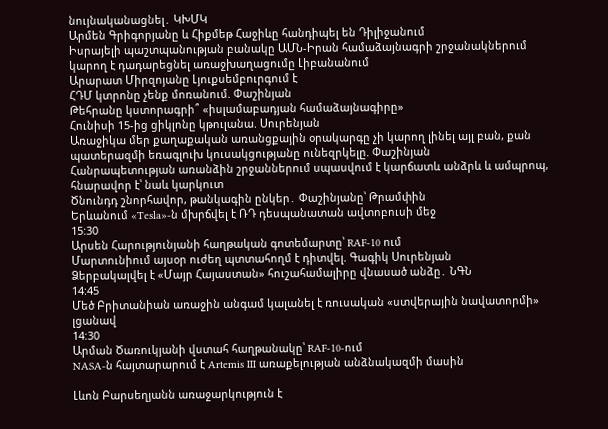նույնականացնել․ ԿԽՄԿ
Արմեն Գրիգորյանը և Հիքմեթ Հաջիևը հանդիպել են Դիլիջանում
Իսրայելի պաշտպանության բանակը ԱՄՆ-Իրան համաձայնագրի շրջանակներում կարող է դադարեցնել առաջխաղացումը Լիբանանում
Արարատ Միրզոյանը Լյուքսեմբուրգում է
ՀԴՄ կտրոնը չենք մոռանում. Փաշինյան
Թեհրանը կստորագրի՞ «իսլամաբադյան համաձայնագիրը»
Հունիսի 15-ից ցիկլոնը կթուլանա. Սուրենյան
Առաջիկա մեր քաղաքական առանցքային օրակարգը չի կարող լինել այլ բան, քան պատերազմի եռագլուխ կուսակցությանը ունեզրկելը. Փաշինյան
Հանրապետության առանձին շրջաններում սպասվում է կարճատև անձրև և ամպրոպ, հնարավոր է՝ նաև կարկուտ
Ծնունդդ շնորհավոր, թանկագին ընկեր․ Փաշինյանը՝ Թրամփին
Երևանում «Tesla»-ն մխրճվել է ՌԴ դեսպանատան ավտոբուսի մեջ
15:30
Արսեն Հարությունյանի հաղթական գոտեմարտը՝ RAF-10 ում
Մարտունիում այսօր ուժեղ պտտահողմ է դիտվել. Գագիկ Սուրենյան
Ձերբակալվել է «Մայր Հայաստան» հուշահամալիրը վնասած անձը․ ՆԳՆ
14:45
Մեծ Բրիտանիան առաջին անգամ կալանել է ռուսական «ստվերային նավատորմի» լցանավ
14:30
Արման Ծառուկյանի վստահ հաղթանակը՝ RAF-10-ում
NASA-ն հայտարարում է Artemis III առաքելության անձնակազմի մասին

Լևոն Բարսեղյանն առաջարկություն է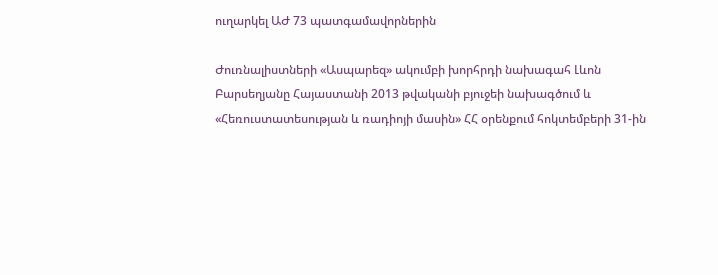ուղարկել ԱԺ 73 պատգամավորներին

Ժուռնալիստների «Ասպարեզ» ակումբի խորհրդի նախագահ Լևոն Բարսեղյանը Հայաստանի 2013 թվականի բյուջեի նախագծում և «Հեռուստատեսության և ռադիոյի մասին» ՀՀ օրենքում հոկտեմբերի 31-ին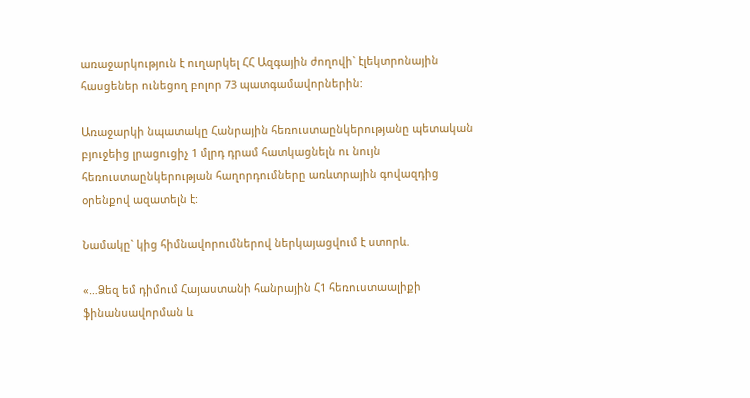առաջարկություն է ուղարկել ՀՀ Ազգային ժողովի` էլեկտրոնային հասցեներ ունեցող բոլոր 73 պատգամավորներին:

Առաջարկի նպատակը Հանրային հեռուստաընկերությանը պետական բյուջեից լրացուցիչ 1 մլրդ դրամ հատկացնելն ու նույն հեռուստաընկերության հաղորդումները առևտրային գովազդից օրենքով ազատելն է:

Նամակը` կից հիմնավորումներով ներկայացվում է ստորև.

«…Ձեզ եմ դիմում Հայաստանի հանրային Հ1 հեռուստաալիքի ֆինանսավորման և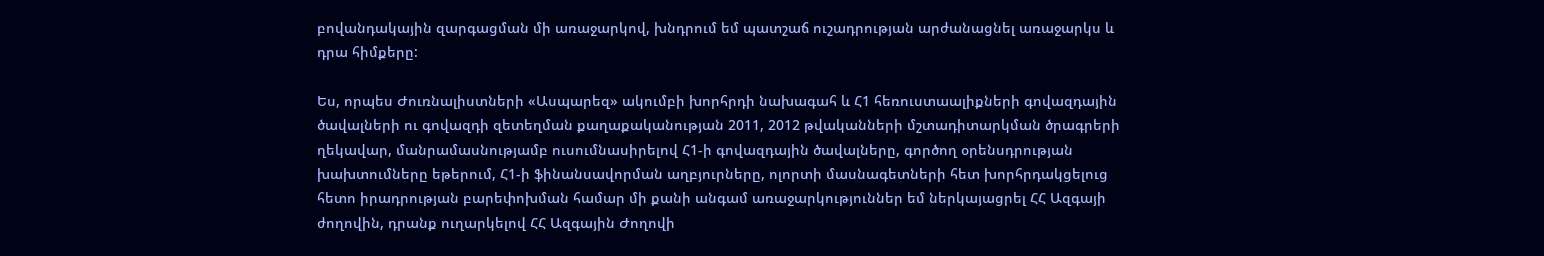բովանդակային զարգացման մի առաջարկով, խնդրում եմ պատշաճ ուշադրության արժանացնել առաջարկս և դրա հիմքերը:

Ես, որպես Ժուռնալիստների «Ասպարեզ» ակումբի խորհրդի նախագահ և Հ1 հեռուստաալիքների գովազդային ծավալների ու գովազդի զետեղման քաղաքականության 2011, 2012 թվականների մշտադիտարկման ծրագրերի ղեկավար, մանրամասնությամբ ուսումնասիրելով Հ1-ի գովազդային ծավալները, գործող օրենսդրության խախտումները եթերում, Հ1-ի ֆինանսավորման աղբյուրները, ոլորտի մասնագետների հետ խորհրդակցելուց հետո իրադրության բարեփոխման համար մի քանի անգամ առաջարկություններ եմ ներկայացրել ՀՀ Ազգայի ժողովին, դրանք ուղարկելով ՀՀ Ազգային Ժողովի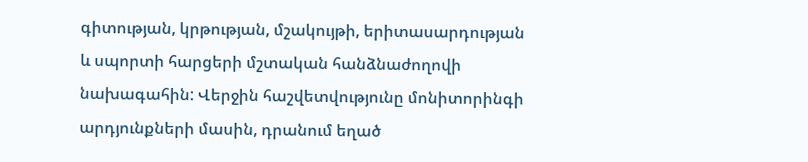գիտության, կրթության, մշակույթի, երիտասարդության և սպորտի հարցերի մշտական հանձնաժողովի նախագահին: Վերջին հաշվետվությունը մոնիտորինգի արդյունքների մասին, դրանում եղած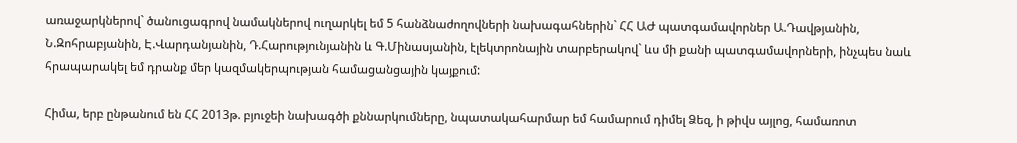առաջարկներով` ծանուցագրով նամակներով ուղարկել եմ 5 հանձնաժողովների նախագահներին` ՀՀ ԱԺ պատգամավորներ Ա.Դավթյանին, Ն.Զոհրաբյանին, Է.Վարդանյանին, Դ.Հարությունյանին և Գ.Մինասյանին, էլեկտրոնային տարբերակով` ևս մի քանի պատգամավորների, ինչպես նաև հրապարակել եմ դրանք մեր կազմակերպության համացանցային կայքում:

Հիմա, երբ ընթանում են ՀՀ 2013թ. բյուջեի նախագծի քննարկումները, նպատակահարմար եմ համարում դիմել Ձեզ, ի թիվս այլոց, համառոտ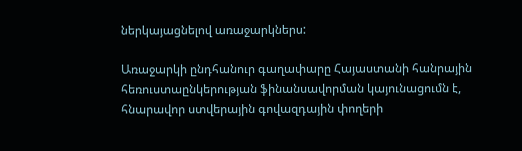ներկայացնելով առաջարկներս:

Առաջարկի ընդհանուր գաղափարը Հայաստանի հանրային հեռուստաընկերության ֆինանսավորման կայունացումն է, հնարավոր ստվերային գովազդային փողերի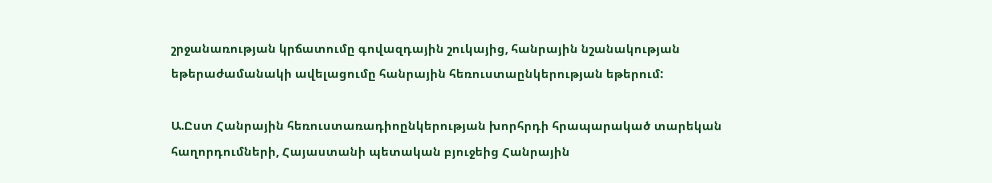շրջանառության կրճատումը գովազդային շուկայից, հանրային նշանակության եթերաժամանակի ավելացումը հանրային հեռուստաընկերության եթերում:

Ա.Ըստ Հանրային հեռուստառադիոընկերության խորհրդի հրապարակած տարեկան հաղորդումների, Հայաստանի պետական բյուջեից Հանրային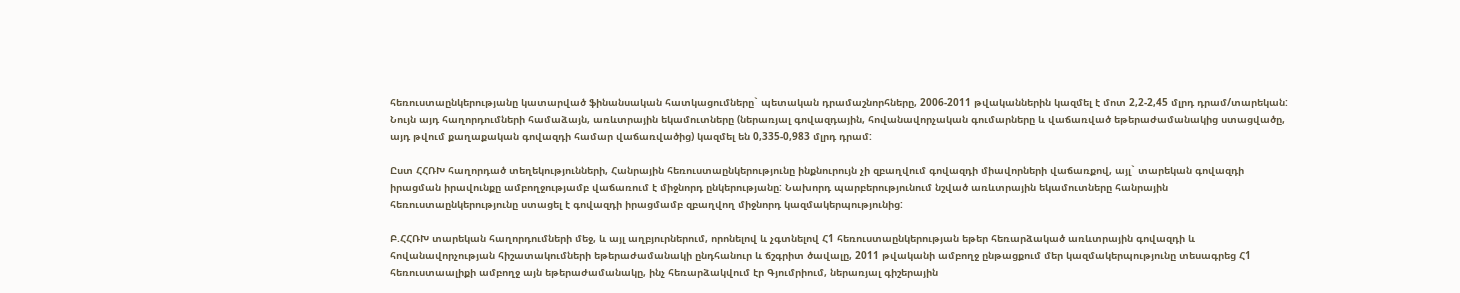հեռուստաընկերությանը կատարված ֆինանսական հատկացումները` պետական դրամաշնորհները, 2006-2011 թվականներին կազմել է մոտ 2,2-2,45 մլրդ դրամ/տարեկան: Նույն այդ հաղորդումների համաձայն, առևտրային եկամուտները (ներառյալ գովազդային, հովանավորչական գումարները և վաճառված եթերաժամանակից ստացվածը, այդ թվում քաղաքական գովազդի համար վաճառվածից) կազմել են 0,335-0,983 մլրդ դրամ:

Ըստ ՀՀՌԽ հաղորդած տեղեկությունների, Հանրային հեռուստաընկերությունը ինքնուրույն չի զբաղվում գովազդի միավորների վաճառքով, այլ` տարեկան գովազդի իրացման իրավունքը ամբողջությամբ վաճառում է միջնորդ ընկերությանը: Նախորդ պարբերությունում նշված առևտրային եկամուտները հանրային հեռուստաընկերությունը ստացել է գովազդի իրացմամբ զբաղվող միջնորդ կազմակերպությունից:

Բ.ՀՀՌԽ տարեկան հաղորդումների մեջ, և այլ աղբյուրներում, որոնելով և չգտնելով Հ1 հեռուստաընկերության եթեր հեռարձակած առևտրային գովազդի և հովանավորչության հիշատակումների եթերաժամանակի ընդհանուր և ճշգրիտ ծավալը, 2011 թվականի ամբողջ ընթացքում մեր կազմակերպությունը տեսագրեց Հ1 հեռուստաալիքի ամբողջ այն եթերաժամանակը, ինչ հեռարձակվում էր Գյումրիում, ներառյալ գիշերային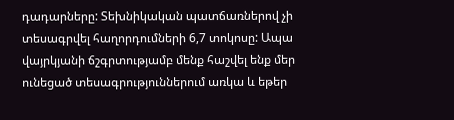դադարները: Տեխնիկական պատճառներով չի տեսագրվել հաղորդումների 6,7 տոկոսը: Ապա վայրկյանի ճշգրտությամբ մենք հաշվել ենք մեր ունեցած տեսագրություններում առկա և եթեր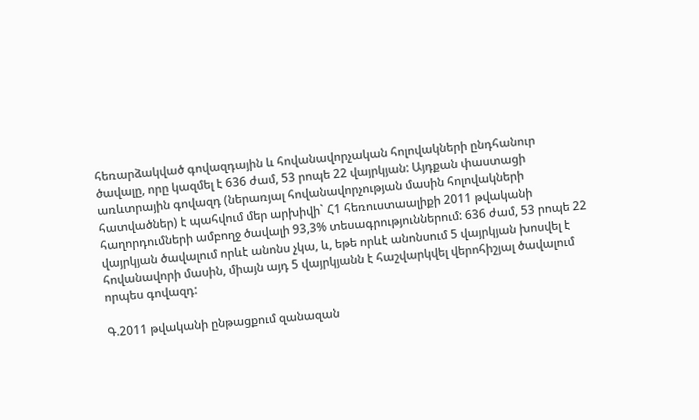հեռարձակված գովազդային և հովանավորչական հոլովակների ընդհանուր ծավալը, որը կազմել է 636 ժամ, 53 րոպե 22 վայրկյան: Այդքան փաստացի առևտրային գովազդ (ներառյալ հովանավորչության մասին հոլովակների հատվածներ) է պահվում մեր արխիվի` Հ1 հեռուստաալիքի 2011 թվականի հաղորդումների ամբողջ ծավալի 93,3% տեսագրություններում: 636 ժամ, 53 րոպե 22 վայրկյան ծավալում որևէ անոնս չկա, և, եթե որևէ անոնսում 5 վայրկյան խոսվել է հովանավորի մասին, միայն այդ 5 վայրկյանն է հաշվարկվել վերոհիշյալ ծավալում որպես գովազդ:

Գ.2011 թվականի ընթացքում զանազան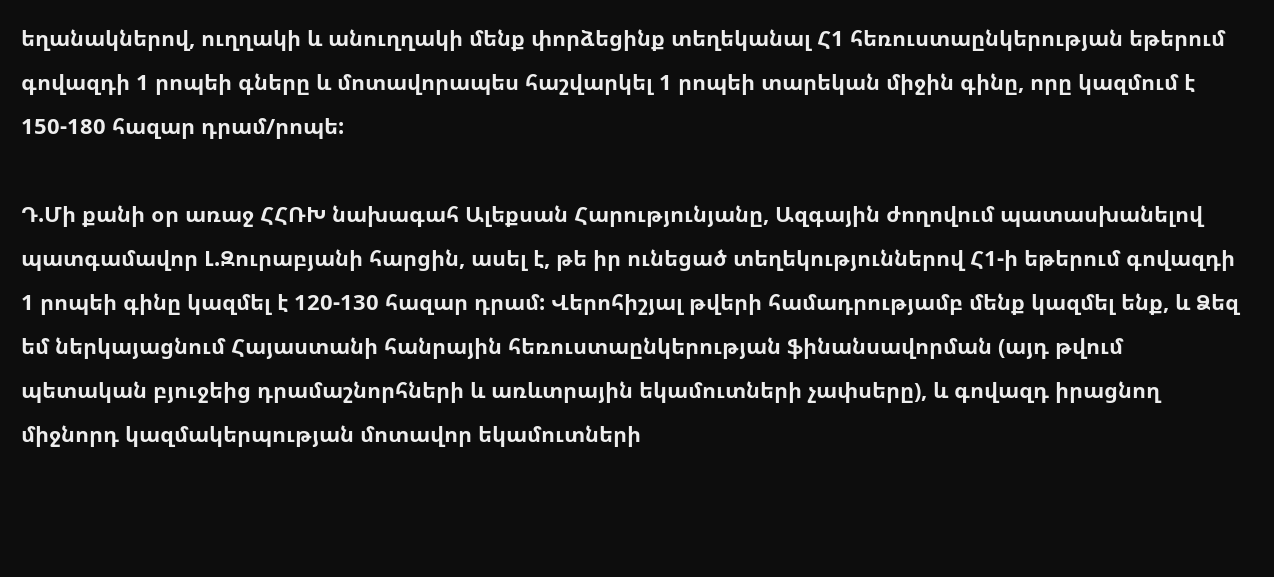եղանակներով, ուղղակի և անուղղակի մենք փորձեցինք տեղեկանալ Հ1 հեռուստաընկերության եթերում գովազդի 1 րոպեի գները և մոտավորապես հաշվարկել 1 րոպեի տարեկան միջին գինը, որը կազմում է 150-180 հազար դրամ/րոպե:

Դ.Մի քանի օր առաջ ՀՀՌԽ նախագահ Ալեքսան Հարությունյանը, Ազգային ժողովում պատասխանելով պատգամավոր Լ.Զուրաբյանի հարցին, ասել է, թե իր ունեցած տեղեկություններով Հ1-ի եթերում գովազդի 1 րոպեի գինը կազմել է 120-130 հազար դրամ: Վերոհիշյալ թվերի համադրությամբ մենք կազմել ենք, և Ձեզ եմ ներկայացնում Հայաստանի հանրային հեռուստաընկերության ֆինանսավորման (այդ թվում պետական բյուջեից դրամաշնորհների և առևտրային եկամուտների չափսերը), և գովազդ իրացնող միջնորդ կազմակերպության մոտավոր եկամուտների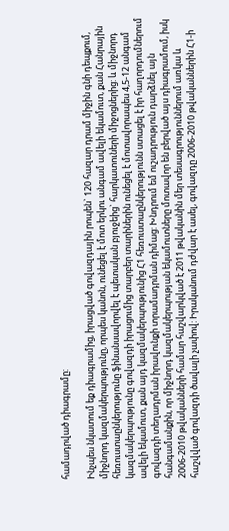համադրված դիագրամը:

Ինչպես նկատում եք դիագրամից, իրացված գովազդային րոպեն` 120 հազար դրամ միջին գնի դեպքում, միջնորդ կազմակերպությունը, որպես կանոն, ունեցել է մոտ երկու անգամ ավելի եկամուտ, քան Հանրային հեռուստաընկերությունը ֆինանսավորվել է պետական բյուջեից` հարկատուների միջոցներից: և միջնորդ կազմակերպությունը գովազդի իրացումից տարբեր տարիներին ունեցել է մոտավորապես 4,5-12 անգամ ավելի եկամուտ, քան այդ կազմակերպությունից Հ1 հեռուստաընկերությունն ստացել է իր հաղորդումներում գովազդի տեղադրման իրավունքի տրամադրման դիմաց: Խնդրում եմ ուշադրություն դարձնել այն հանգամանքին, որ միջնորդ կազմակերպության եկամուտները մոտավոր են բերված այս դիագրամում, իսկ 2006-2010 թվականների համար հաշվարկված է 2011 թվականին մեր տեսագրություններում առկա և հաշվված գովազդի ծավալի չափով: Իրականում դժվար է ասել, գովազդը 2006-2010 թվականներին Հ1-ի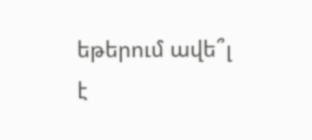եթերում ավե՞լ է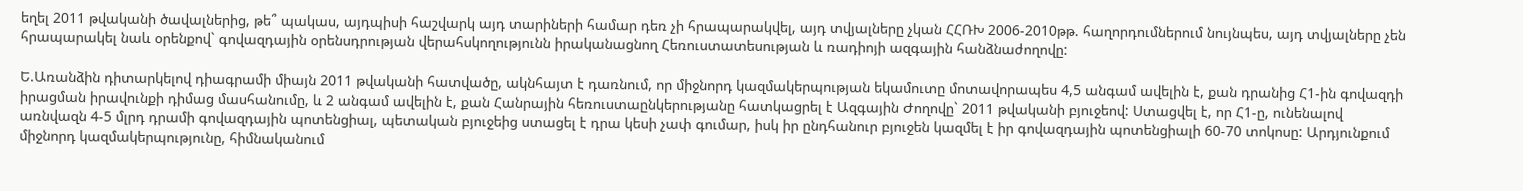եղել 2011 թվականի ծավալներից, թե՞ պակաս, այդպիսի հաշվարկ այդ տարիների համար դեռ չի հրապարակվել, այդ տվյալները չկան ՀՀՌԽ 2006-2010թթ. հաղորդումներում նույնպես, այդ տվյալները չեն հրապարակել նաև օրենքով` գովազդային օրենսդրության վերահսկողությունն իրականացնող Հեռուստատեսության և ռադիոյի ազգային հանձնաժողովը:

Ե.Առանձին դիտարկելով դիագրամի միայն 2011 թվականի հատվածը, ակնհայտ է դառնում, որ միջնորդ կազմակերպության եկամուտը մոտավորապես 4,5 անգամ ավելին է, քան դրանից Հ1-ին գովազդի իրացման իրավունքի դիմաց մասհանումը, և 2 անգամ ավելին է, քան Հանրային հեռուստաընկերությանը հատկացրել է Ազգային Ժողովը` 2011 թվականի բյուջեով: Ստացվել է, որ Հ1-ը, ունենալով առնվազն 4-5 մլրդ դրամի գովազդային պոտենցիալ, պետական բյուջեից ստացել է դրա կեսի չափ գումար, իսկ իր ընդհանուր բյուջեն կազմել է իր գովազդային պոտենցիալի 60-70 տոկոսը: Արդյունքում միջնորդ կազմակերպությունը, հիմնականում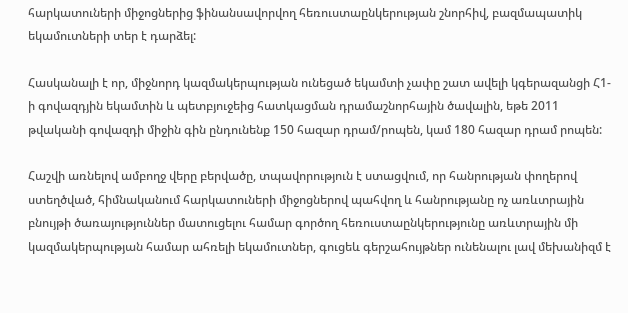հարկատուների միջոցներից ֆինանսավորվող հեռուստաընկերության շնորհիվ, բազմապատիկ եկամուտների տեր է դարձել:

Հասկանալի է որ, միջնորդ կազմակերպության ունեցած եկամտի չափը շատ ավելի կգերազանցի Հ1-ի գովազդյին եկամտին և պետբյուջեից հատկացման դրամաշնորհային ծավալին, եթե 2011 թվականի գովազդի միջին գին ընդունենք 150 հազար դրամ/րոպեն, կամ 180 հազար դրամ րոպեն:

Հաշվի առնելով ամբողջ վերը բերվածը, տպավորություն է ստացվում, որ հանրության փողերով ստեղծված, հիմնականում հարկատուների միջոցներով պահվող և հանրությանը ոչ առևտրային բնույթի ծառայություններ մատուցելու համար գործող հեռուստաընկերությունը առևտրային մի կազմակերպության համար ահռելի եկամուտներ, գուցեև գերշահույթներ ունենալու լավ մեխանիզմ է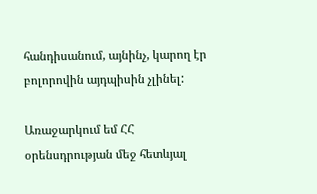հանդիսանում, այնինչ, կարող էր բոլորովին այդպիսին չլինել:

Առաջարկում եմ ՀՀ օրենսդրության մեջ հետևյալ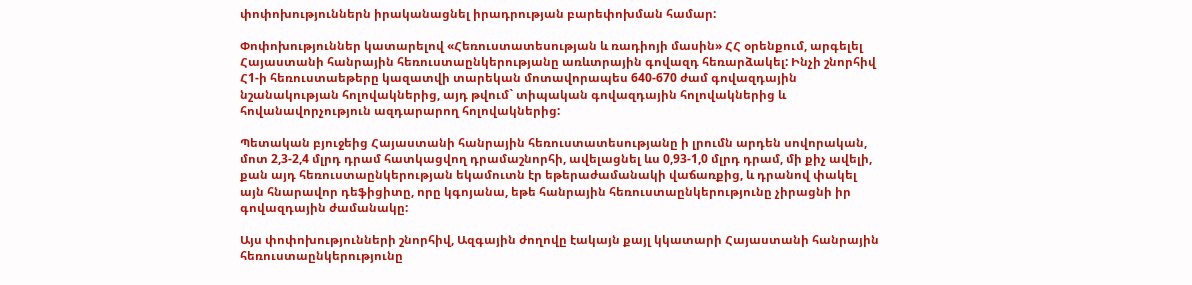փոփոխություններն իրականացնել իրադրության բարեփոխման համար:

Փոփոխություններ կատարելով «Հեռուստատեսության և ռադիոյի մասին» ՀՀ օրենքում, արգելել Հայաստանի հանրային հեռուստաընկերությանը առևտրային գովազդ հեռարձակել: Ինչի շնորհիվ Հ1-ի հեռուստաեթերը կազատվի տարեկան մոտավորապես 640-670 ժամ գովազդային նշանակության հոլովակներից, այդ թվում` տիպական գովազդային հոլովակներից և հովանավորչություն ազդարարող հոլովակներից:

Պետական բյուջեից Հայաստանի հանրային հեռուստատեսությանը ի լրումն արդեն սովորական, մոտ 2,3-2,4 մլրդ դրամ հատկացվող դրամաշնորհի, ավելացնել ևս 0,93-1,0 մլրդ դրամ, մի քիչ ավելի, քան այդ հեռուստաընկերության եկամուտն էր եթերաժամանակի վաճառքից, և դրանով փակել այն հնարավոր դեֆիցիտը, որը կգոյանա, եթե հանրային հեռուստաընկերությունը չիրացնի իր գովազդային ժամանակը:

Այս փոփոխությունների շնորհիվ, Ազգային ժողովը էակայն քայլ կկատարի Հայաստանի հանրային հեռուստաընկերությունը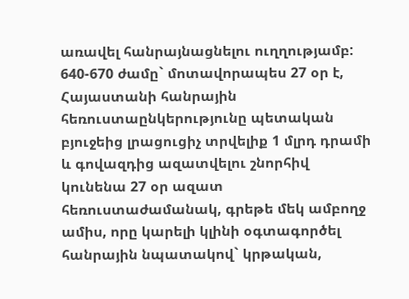առավել հանրայնացնելու ուղղությամբ: 640-670 ժամը` մոտավորապես 27 օր է, Հայաստանի հանրային հեռուստաընկերությունը պետական բյուջեից լրացուցիչ տրվելիք 1 մլրդ դրամի և գովազդից ազատվելու շնորհիվ կունենա 27 օր ազատ հեռուստաժամանակ, գրեթե մեկ ամբողջ ամիս, որը կարելի կլինի օգտագործել հանրային նպատակով` կրթական,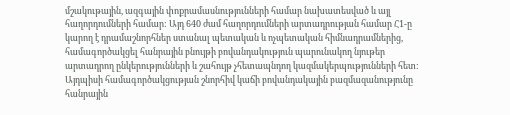մշակութային, ազգային փոքրամասնությունների համար նախատեսված և այլ հաղորդումների համար: Այդ 640 ժամ հաղորդումների արտադրության համար Հ1-ը կարող է դրամաշնորհներ ստանալ պետական և ոչպետական հիմնադրամներից, համագործակցել հանրային բնույթի բովանդակություն պարունակող նյութեր արտադրող ընկերությունների և շահույթ չհետապնդող կազմակերպությունների հետ: Այդպիսի համագործակցության շնորհիվ կաճի բովանդակային բազմազանությունը հանրային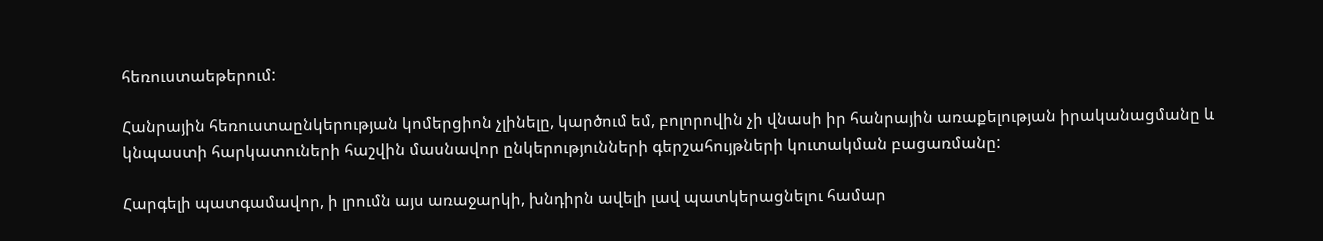հեռուստաեթերում:

Հանրային հեռուստաընկերության կոմերցիոն չլինելը, կարծում եմ, բոլորովին չի վնասի իր հանրային առաքելության իրականացմանը և կնպաստի հարկատուների հաշվին մասնավոր ընկերությունների գերշահույթների կուտակման բացառմանը:

Հարգելի պատգամավոր, ի լրումն այս առաջարկի, խնդիրն ավելի լավ պատկերացնելու համար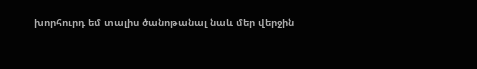խորհուրդ եմ տալիս ծանոթանալ նաև մեր վերջին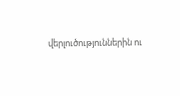վերլուծություններին ու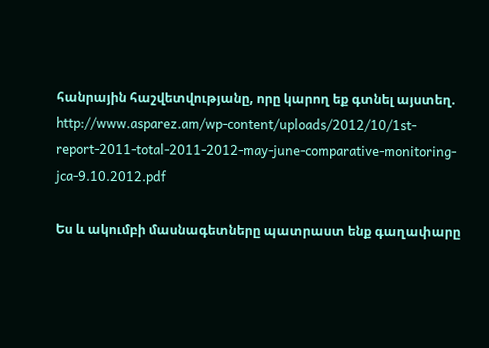հանրային հաշվետվությանը, որը կարող եք գտնել այստեղ. http://www.asparez.am/wp-content/uploads/2012/10/1st-report-2011-total-2011-2012-may-june-comparative-monitoring-jca-9.10.2012.pdf

Ես և ակումբի մասնագետները պատրաստ ենք գաղափարը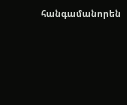հանգամանորեն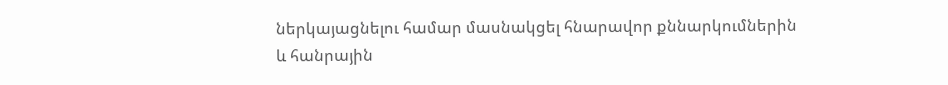ներկայացնելու համար մասնակցել հնարավոր քննարկումներին և հանրային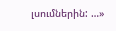լսումներին: …»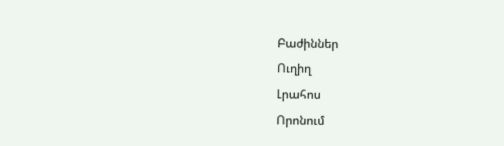Բաժիններ
Ուղիղ
Լրահոս
Որոնում